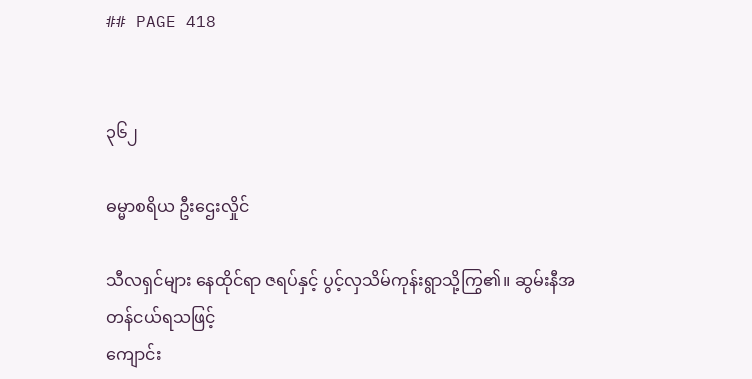## PAGE 418


၃၆၂

ဓမ္မာစရိယ ဦးဌေးလှိုင်

သီလရှင်များ နေထိုင်ရာ ဇရပ်နှင့် ပွင့်လှသိမ်ကုန်းရွာသို့ကြွ၏။ ဆွမ်းနီအတန်ငယ်ရသဖြင့်
ကျောင်း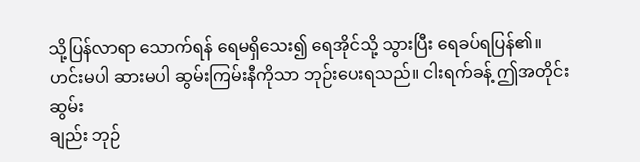သို့ပြန်လာရာ သောက်ရန် ရေမရှိသေး၍ ရေအိုင်သို့ သွားပြီး ရေခပ်ရပြန်၏။
ဟင်းမပါ ဆားမပါ ဆွမ်းကြမ်းနီကိုသာ ဘုဉ်းပေးရသည်။ ငါးရက်ခန့် ဤအတိုင်း ဆွမ်း
ချည်း ဘုဉ်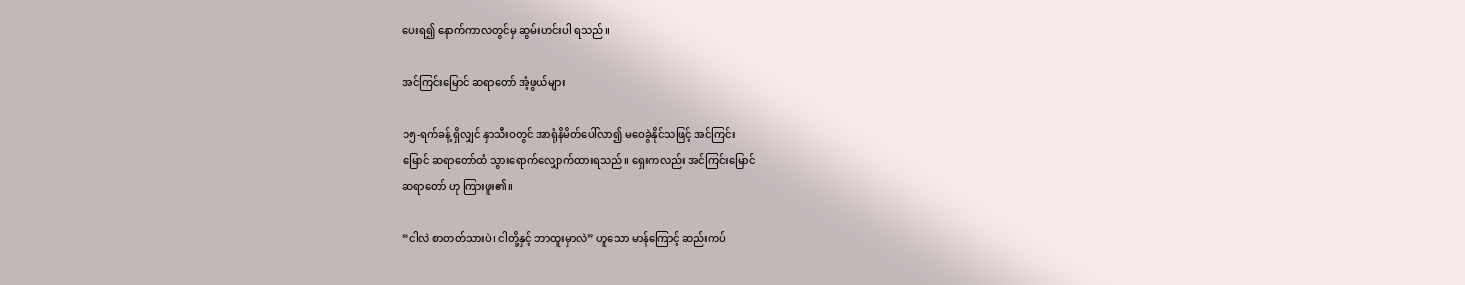ပေးရ၍ နောက်ကာလတွင်မှ ဆွမ်းဟင်းပါ ရသည်။

အင်ကြင်းမြောင် ဆရာတော် အံ့ဖွယ်များ

၁၅-ရက်ခန့် ရှိလျှင် နှာသီးဝတွင် အာရုံနိမိတ်ပေါ်လာ၍ မဝေခွဲနိုင်သဖြင့် အင်ကြင်း
မြောင် ဆရာတော်ထံ သွားရောက်လျှောက်ထားရသည်။ ရှေးကလည်း အင်ကြင်းမြောင်
ဆရာတော် ဟု ကြားဖူး၏။

“ငါလဲ စာတတ်သားပဲ၊ ငါတို့နှင့် ဘာထူးမှာလဲ” ဟူသော မာန်ကြောင့် ဆည်းကပ်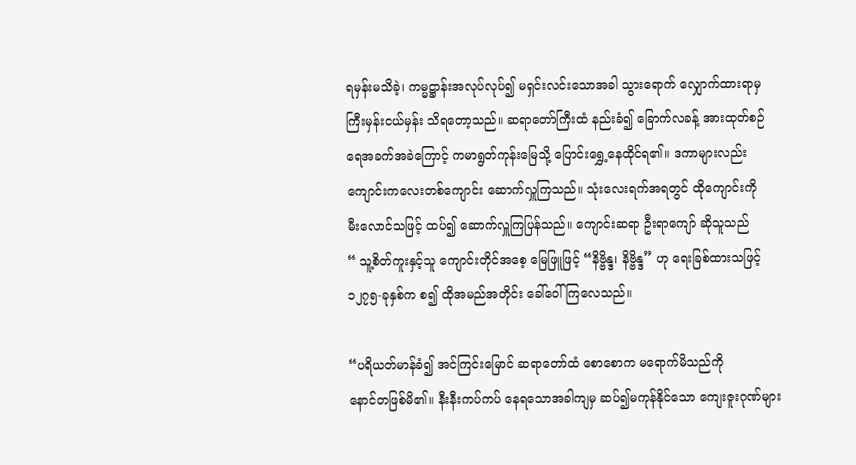ရမှန်းမသိခဲ့၊ ကမ္မဋ္ဌာန်းအလုပ်လုပ်၍ မရှင်းလင်းသောအခါ သွားရောက် လျှောက်ထားရာမှ
ကြီးမှန်းငယ်မှန်း သိရတော့သည်။ ဆရာတော်ကြီးထံ နည်းခံ၍ ခြောက်လခန့် အားထုတ်စဉ်
ရေအခက်အခဲကြောင့် ကမာရွတ်ကုန်းမြေသို့ ပြောင်းရွှေ့နေထိုင်ရ၏။ ဒကာများလည်း
ကျောင်းကလေးတစ်ကျောင်း ဆောက်လှူကြသည်။ သုံးလေးရက်အရတွင် ထိုကျောင်းကို
မီးလောင်သဖြင့် ထပ်၍ ဆောက်လှူကြပြန်သည်။ ကျောင်းဆရာ ဦးရာကျော် ဆိုသူသည်
“ သူ့စိတ်ကူးနှင့်သူ ကျောင်းတိုင်အစေ့ မြေဖြူဖြင့် “နိဗ္ဗိန္ဒ၊ နိဗ္ဗိန္ဒ” ဟု ရေးခြစ်ထားသဖြင့်
၁၂၇၅-ခုနှစ်က စ၍ ထိုအမည်အတိုင်း ခေါ်ဝေါ်ကြလေသည်။

“ပရိယတ်မာန်ခံ၍ အင်ကြင်းမြောင် ဆရာတော်ထံ စောစောက မရောက်မိသည်ကို
နောင်တဖြစ်မိ၏။ နီးနီးကပ်ကပ် နေရသောအခါကျမှ ဆပ်၍မကုန်နိုင်သော ကျေးဇူးဂုဏ်များ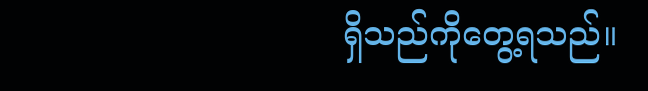ရှိသည်ကိုတွေ့ရသည်။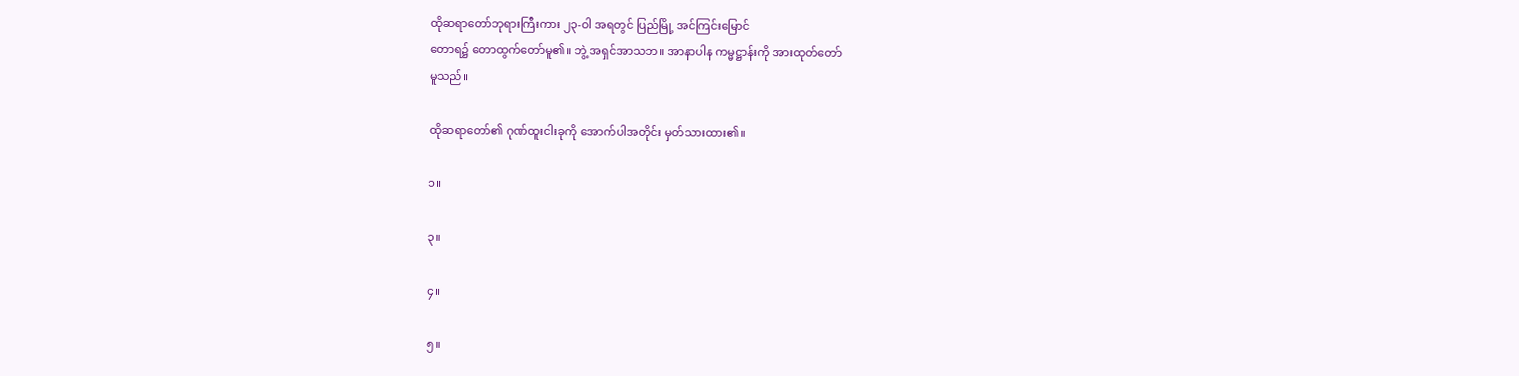ထိုဆရာတော်ဘုရားကြီးကား ၂၃-ဝါ အရတွင် ပြည်မြို့ အင်ကြင်းမြောင်
တောရ၌ တောထွက်တော်မူ၏။ ဘွဲ့ အရှင်အာသဘ။ အာနာပါန ကမ္မဋ္ဌာန်းကို အားထုတ်တော်
မူသည်။

ထိုဆရာတော်၏ ဂုဏ်ထူးငါးခုကို အောက်ပါအတိုင်း မှတ်သားထား၏။

၁။

၃။

၄။

၅။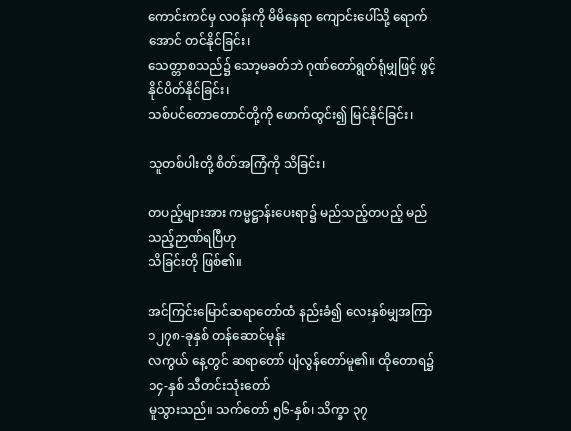ကောင်းကင်မှ လဝန်းကို မိမိနေရာ ကျောင်းပေါ်သို့ ရောက်အောင် တင်နိုင်ခြင်း၊
သေတ္တာစသည်၌ သော့မခတ်ဘဲ ဂုဏ်တော်ရွတ်ရုံမျှဖြင့် ဖွင့်နိုင်ပိတ်နိုင်ခြင်း၊
သစ်ပင်တောတောင်တို့ကို ဖောက်ထွင်း၍ မြင်နိုင်ခြင်း၊

သူတစ်ပါးတို့ စိတ်အကြံကို သိခြင်း၊

တပည့်များအား ကမ္မဋ္ဌာန်းပေးရာ၌ မည်သည့်တပည့် မည်သည့်ဉာဏ်ရပြီဟု
သိခြင်းတို ဖြစ်၏။

အင်ကြင်းမြောင်ဆရာတော်ထံ နည်းခံ၍ လေးနှစ်မျှအကြာ ၁၂၇၈-ခုနှစ် တန်ဆောင်မုန်း
လကွယ် နေ့တွင် ဆရာတော် ပျံလွန်တော်မူ၏။ ထိုတောရ၌ ၁၄-နှစ် သီတင်းသုံးတော်
မူသွားသည်။ သက်တော် ၅၆-နှစ်၊ သိက္ခာ ၃၇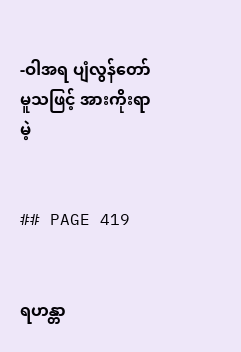-ဝါအရ ပျံလွန်တော်မူသဖြင့် အားကိုးရာမဲ့


## PAGE 419


ရဟန္တာ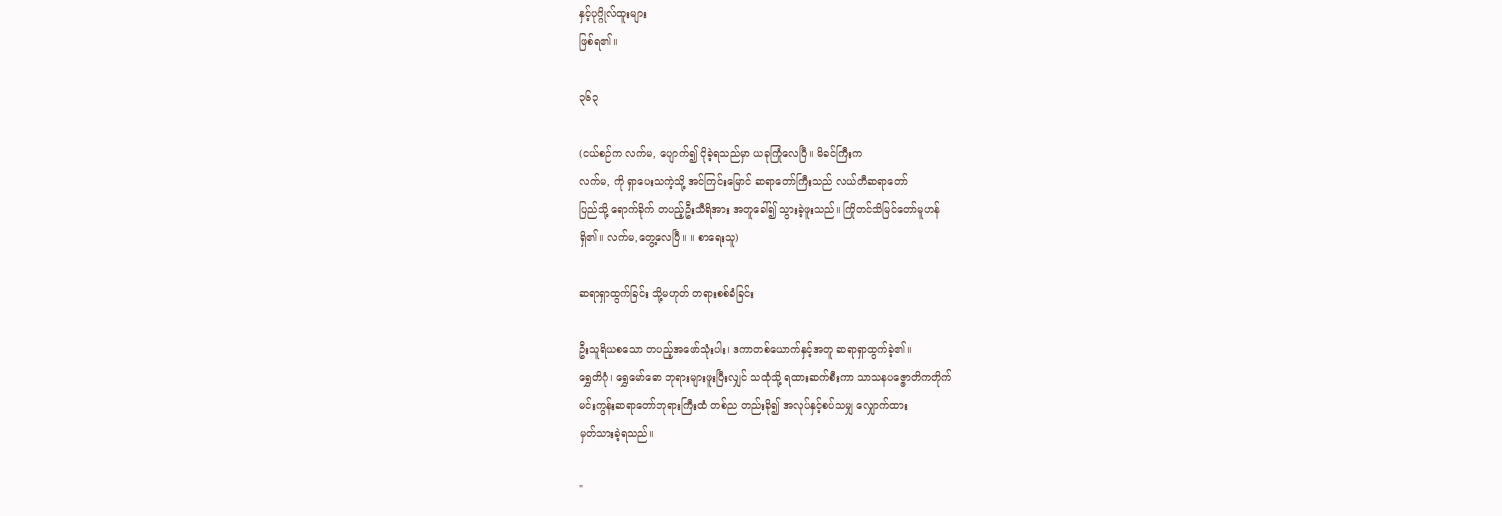နှင့်ပုဂ္ဂိုလ်ထူးများ
ဖြစ်ရ၏။

၃၆၃

(ငယ်စဉ်က လက်မ, ပျောက်၍ ငိုခဲ့ရသည်မှာ ယခုကြုံလေပြီ။ မိခင်ကြီးက
လက်မ, ကို ရှာပေးသကဲ့သို့ အင်ကြင်းမြောင် ဆရာတော်ကြီးသည် လယ်တီဆရာတော်
ပြည်သို့ ရောက်ခိုက် တပည့်ဦးသီရိအား အတူခေါ်၍ သွားခဲ့ဖူးသည်။ ကြိုတင်သိမြင်တော်မူဟန်
ရှိ၏။ လက်မ,တွေ့လေပြီ။ ။ စာရေးသူ)

ဆရာရှာထွက်ခြင်း သို့မဟုတ် တရားစစ်ခံခြင်း

ဦးသူရိယစသော တပည့်အဖော်သုံးပါး၊ ဒကာတစ်ယောက်နှင့်အတူ ဆရာရှာထွက်ခဲ့၏။
ရွှေတိဂုံ၊ ရွှေမော်ဓော ဘုရားများဖူးပြီးလျှင် သထုံသို့ ရထားဆက်စီးကာ သာသနပဇ္ဇောတိကတိုက်
မင်းကွန်းဆရာတော်ဘုရားကြီးထံ တစ်ည တည်းခို၍ အလုပ်နှင့်စပ်သမျှ လျှောက်ထား
မှတ်သားခဲ့ရသည်။

"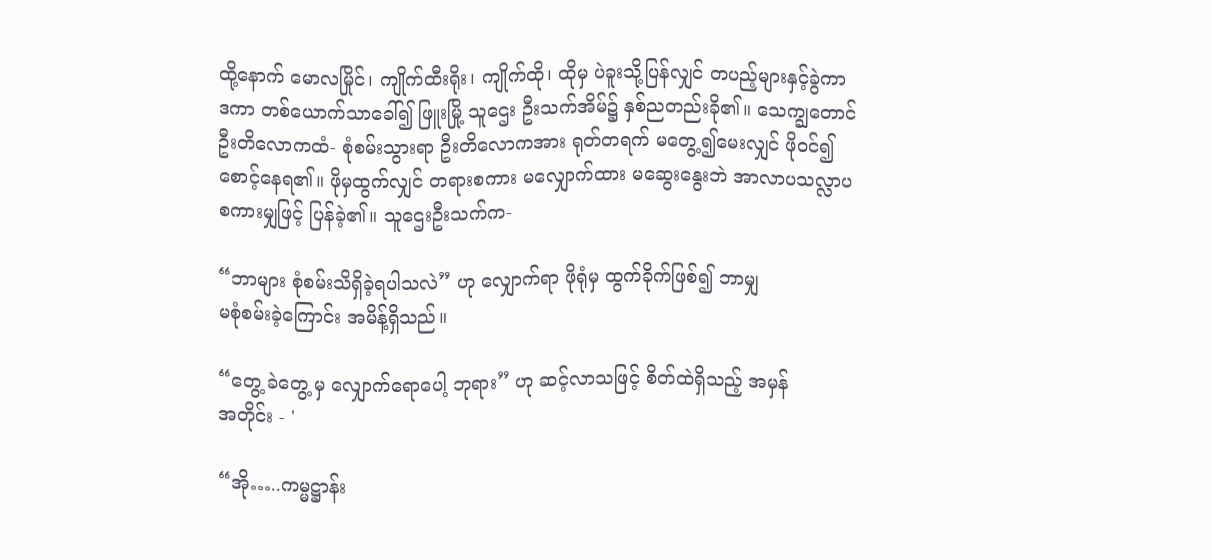ထို့နောက် မောလမြိုင်၊ ကျိုက်ထီးရိုး၊ ကျိုက်ထို၊ ထိုမှ ပဲခူးသို့ပြန်လျှင် တပည့်များနှင့်ခွဲကာ
ဒကာ တစ်ယောက်သာခေါ်၍ ဖြူးမြို့ သူဌေး ဦးသက်အိမ်၌ နှစ်ညတည်းခို၏။ သေက္ချတောင်
ဦးတိလောကထံ- စုံစမ်းသွားရာ ဦးတိလောကအား ရုတ်တရက် မတွေ့၍မေးလျှင် ဖိုဝင်၍
စောင့်နေရ၏။ ဖိုမှထွက်လျှင် တရားစကား မလျှောက်ထား မဆွေးနွေးဘဲ အာလာပသလ္လာပ
စကားမျှဖြင့် ပြန်ခဲ့၏။ သူဌေးဦးသက်က-

“ဘာများ စုံစမ်းသိရှိခဲ့ရပါသလဲ” ဟု လျှောက်ရာ ဖိုရုံမှ ထွက်ခိုက်ဖြစ်၍ ဘာမျှ
မစုံစမ်းခဲ့ကြောင်း အမိန့်ရှိသည်။

“တွေ့ ခဲတွေ့ မှ လျှောက်ရောပေါ့ ဘုရား” ဟု ဆင့်လာသဖြင့် စိတ်ထဲရှိသည့် အမှန်
အတိုင်း - '

“အို…..ကမ္မဋ္ဌာန်း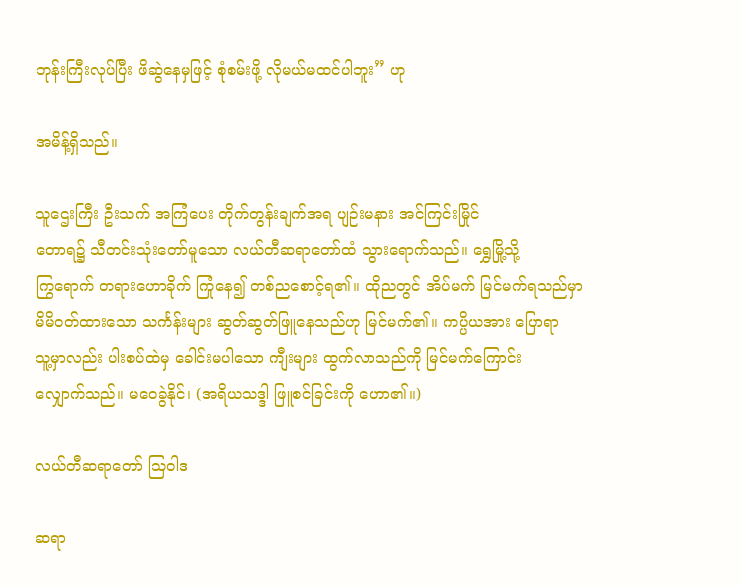ဘုန်းကြီးလုပ်ပြီး ဖိဆွဲနေမှဖြင့် စုံစမ်းဖို့ လိုမယ်မထင်ပါဘူး” ဟု

အမိန့်ရှိသည်။

သူဌေးကြီး ဦးသက် အကြံပေး တိုက်တွန်းချက်အရ ပျဉ်းမနား အင်ကြင်းမြိုင်
တောရ၌ သီတင်းသုံးတော်မူသော လယ်တီဆရာတော်ထံ သွားရောက်သည်။ ရွှေမြို့သို့
ကြွရောက် တရားဟောခိုက် ကြုံနေ၍ တစ်ညစောင့်ရ၏။ ထိုညတွင် အိပ်မက် မြင်မက်ရသည်မှာ
မိမိဝတ်ထားသော သင်္ကန်းများ ဆွတ်ဆွတ်ဖြူနေသည်ဟု မြင်မက်၏။ ကပ္ပိယအား ပြောရာ
သူ့မှာလည်း ပါးစပ်ထဲမှ ခေါင်းမပါသော ကျီးများ ထွက်လာသည်ကို မြင်မက်ကြောင်း
လျှောက်သည်။ မဝေခွဲနိုင်၊ (အရိယသဒ္ဒါ ဖြူစင်ခြင်းကို ဟော၏။)

လယ်တီဆရာတော် သြဝါဒ

ဆရာ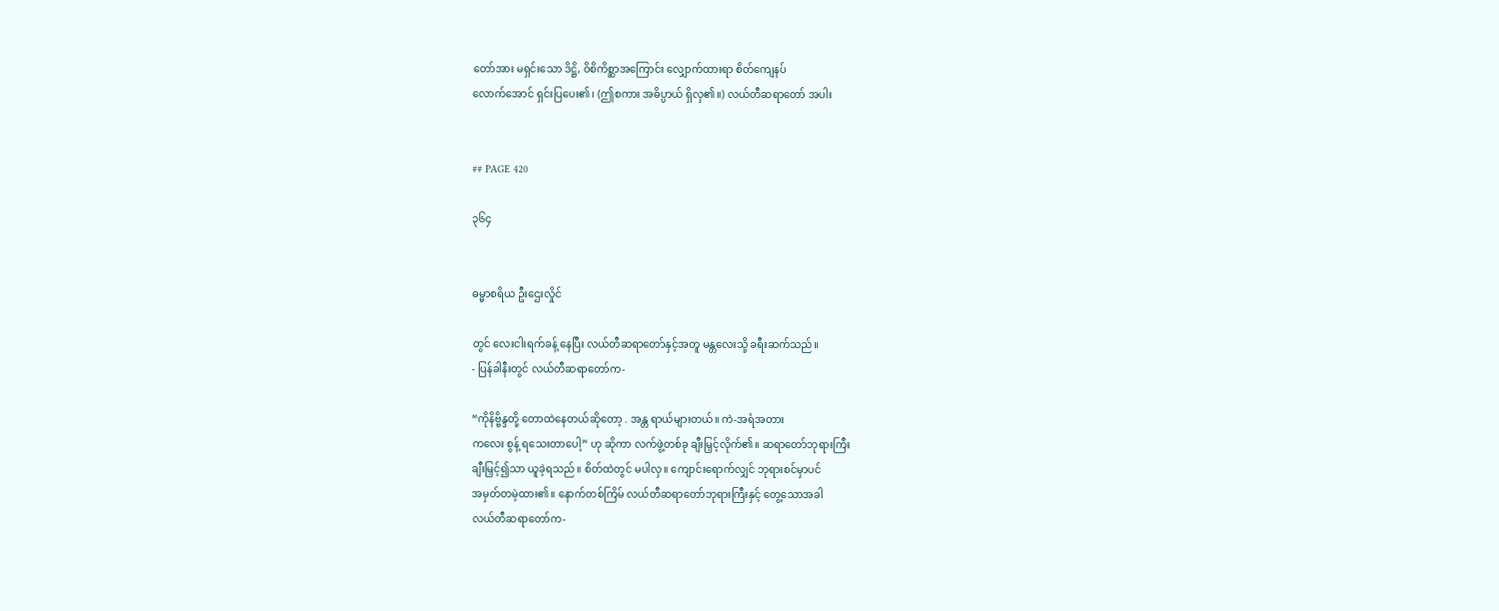တော်အား မရှင်းသော ဒိဋ္ဌိ, ဝိစိကိစ္ဆာအကြောင်း လျှောက်ထားရာ စိတ်ကျေနပ်
လောက်အောင် ရှင်းပြပေး၏၊ (ဤစကား အဓိပ္ပာယ် ရှိလှ၏။) လယ်တီဆရာတော် အပါး


## PAGE 420

၃၆၄


ဓမ္မာစရိယ ဦးဌေးလှိုင်

တွင် လေးငါးရက်ခန့် နေပြီး လယ်တီဆရာတော်နှင့်အတူ မန္တလေးသို့ ခရီးဆက်သည်။
- ပြန်ခါနီးတွင် လယ်တီဆရာတော်က-

“ကိုနိဗ္ဗိန္ဒတို့ တောထဲနေတယ်ဆိုတော့ . အန္တ ရာယ်များတယ်။ ကဲ-အရံအတား
ကလေး စွန့် ရသေးတာပေါ့” ဟု ဆိုကာ လက်ဖွဲ့တစ်ခု ချီးမြှင့်လိုက်၏။ ဆရာတော်ဘုရားကြီး
ချီးမြှင့်၍သာ ယူခဲ့ရသည်။ စိတ်ထဲတွင် မပါလှ။ ကျောင်းရောက်လျှင် ဘုရားစင်မှာပင်
အမှတ်တမဲ့ထား၏။ နောက်တစ်ကြိမ် လယ်တီဆရာတော်ဘုရားကြီးနှင့် တွေ့သောအခါ
လယ်တီဆရာတော်က-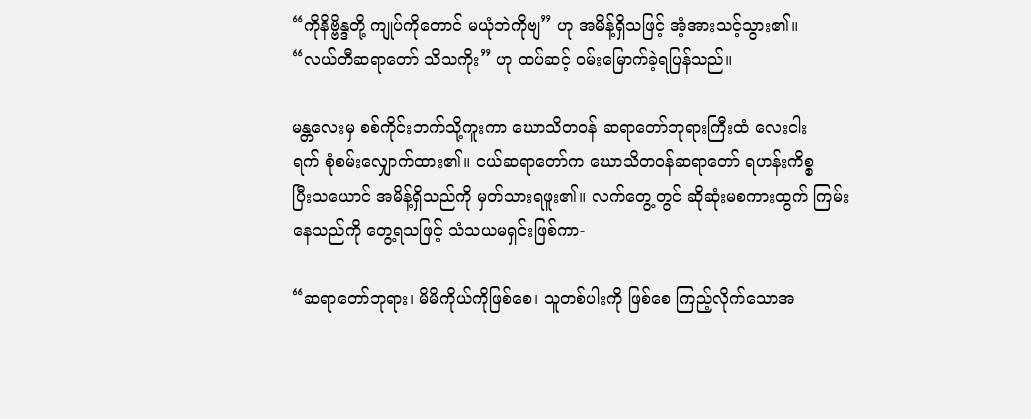“ကိုနိဗ္ဗိန္ဒတို့ ကျုပ်ကိုတောင် မယုံဘဲကိုဗျ” ဟု အမိန့်ရှိသဖြင့် အံ့အားသင့်သွား၏။
“လယ်တီဆရာတော် သိသကိုး” ဟု ထပ်ဆင့် ဝမ်းမြောက်ခဲ့ရပြန်သည်။

မန္တလေးမှ စစ်ကိုင်းဘက်သို့ကူးကာ ဃောသိတဝန် ဆရာတော်ဘုရားကြီးထံ လေးငါး
ရက် စုံစမ်းလျှောက်ထား၏။ ငယ်ဆရာတော်က ဃောသိတဝန်ဆရာတော် ရဟန်းကိစ္စ
ပြီးသယောင် အမိန့်ရှိသည်ကို မှတ်သားရဖူး၏။ လက်တွေ့တွင် ဆိုဆုံးမစကားထွက် ကြမ်း
နေသည်ကို တွေ့ရသဖြင့် သံသယမရှင်းဖြစ်ကာ-

“ဆရာတော်ဘုရား၊ မိမိကိုယ်ကိုဖြစ်စေ၊ သူတစ်ပါးကို ဖြစ်စေ ကြည့်လိုက်သောအ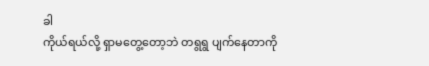ခါ
ကိုယ်ရယ်လို့ ရှာမတွေ့တော့ဘဲ တရွရွ ပျက်နေတာကို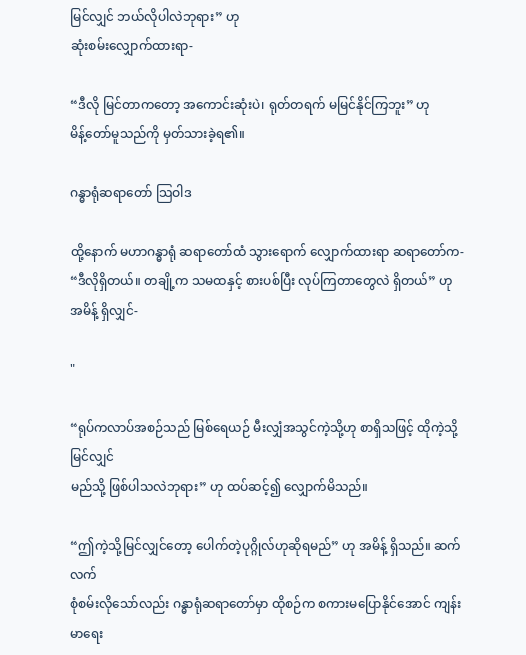မြင်လျှင် ဘယ်လိုပါလဲဘုရား” ဟု
ဆုံးစမ်းလျှောက်ထားရာ-

“ဒီလို မြင်တာကတော့ အကောင်းဆုံးပဲ၊ ရုတ်တရက် မမြင်နိုင်ကြဘူး” ဟု
မိန့်တော်မူသည်ကို မှတ်သားခဲ့ရ၏။

ဂန္ဓာရုံဆရာတော် သြဝါဒ

ထို့နောက် မဟာဂန္ဓာရုံ ဆရာတော်ထံ သွားရောက် လျှောက်ထားရာ ဆရာတော်က-
“ဒီလိုရှိတယ်။ တချို့က သမထနှင့် စားပစ်ပြီး လုပ်ကြတာတွေလဲ ရှိတယ်” ဟု
အမိန့် ရှိလျှင်-

"

“ရုပ်ကလာပ်အစဉ်သည် မြစ်ရေယဉ် မီးလျှံအသွင်ကဲ့သို့ဟု စာရှိသဖြင့် ထိုကဲ့သို့မြင်လျှင်
မည်သို့ ဖြစ်ပါသလဲဘုရား” ဟု ထပ်ဆင့်၍ လျှောက်မိသည်။

“ဤကဲ့သို့မြင်လျှင်တော့ ပေါက်တဲ့ပုဂ္ဂိုလ်ဟုဆိုရမည်” ဟု အမိန့် ရှိသည်။ ဆက်လက်
စုံစမ်းလိုသော်လည်း ဂန္ဓာရုံဆရာတော်မှာ ထိုစဉ်က စကားမပြောနိုင်အောင် ကျန်းမာရေး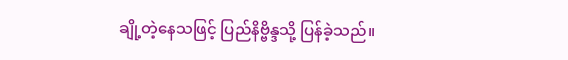ချို့တဲ့နေသဖြင့် ပြည်နိဗ္ဗိန္ဒသို့ ပြန်ခဲ့သည်။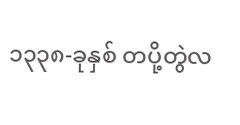၁၃၃၈-ခုနှစ် တပို့တွဲလ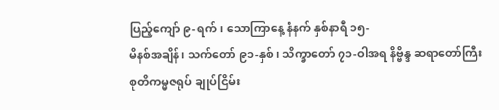ပြည့်ကျော် ၉-ရက်၊ သောကြာနေ့ နံနက် နှစ်နာရီ ၁၅-
မိနစ်အချိန်၊ သက်တော် ၉၁-နှစ်၊ သိက္ခာတော် ၇၁-ဝါအရ နိဗ္ဗိန္ဒ ဆရာတော်ကြီး
စုတိကမ္မဇရုပ် ချုပ်ငြိမ်း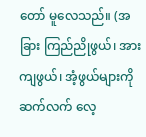တော် မူလေသည်။ (အခြား ကြည်ညိုဖွယ်၊ အားကျဖွယ်၊ အံ့ဖွယ်များကို
ဆက်လက် လေ့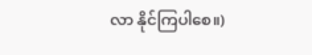လာ နိုင်ကြပါစေ။)